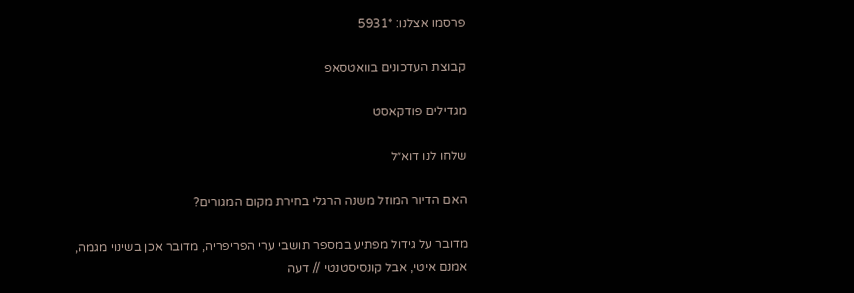פרסמו אצלנו: *5931

קבוצת העדכונים בוואטסאפ

מגדילים פודקאסט

שלחו לנו דוא״ל

האם הדיור המוזל משנה הרגלי בחירת מקום המגורים?

מדובר על גידול מפתיע במספר תושבי ערי הפריפריה, מדובר אכן בשינוי מגמה, אמנם איטי, אבל קונסיסטנטי // דעה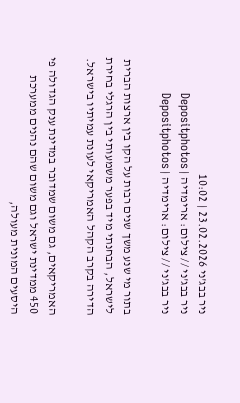ניר בבג'ני 23.02.2026 | 10:02
ניר בבג'ני // צילום: ארימדיה | Depositphotos
ניר בבג'ני // צילום: ארימדיה | Depositphotos

בתור מי שנע משך שנים רבות על הקו בין ארצות הברית לישראל, הבחנתי מיד בפער משמעותי בין הרגלי בחירת הדירה בקרב הקהל האמריקאי לעונת עמיתיו בישראל.

האמריקאים, גם משום שמדובר במדינת ענק הגדולה פי 450 ממדינת ישראל וגם משום שהם נהנים ממערכת היסעים המונית מעולה,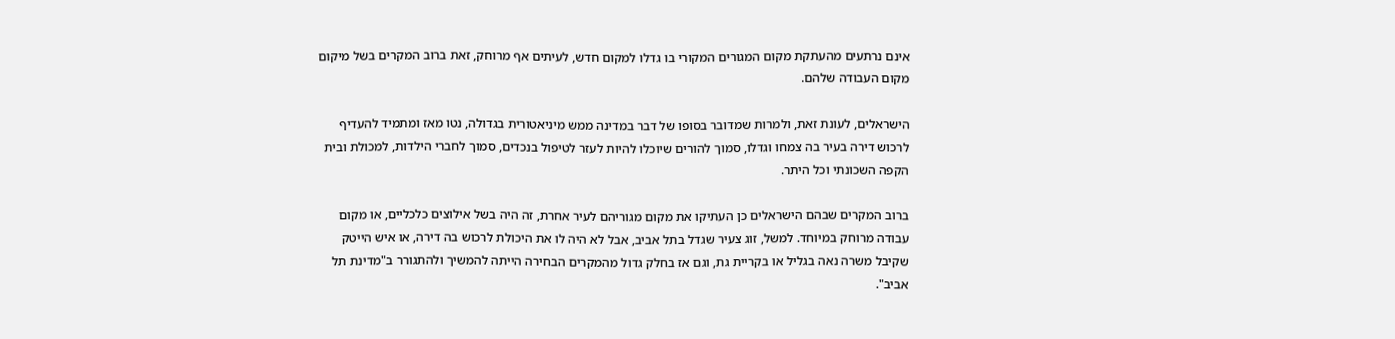אינם נרתעים מהעתקת מקום המגורים המקורי בו גדלו למקום חדש, לעיתים אף מרוחק, זאת ברוב המקרים בשל מיקום מקום העבודה שלהם.

הישראלים, לעונת זאת, ולמרות שמדובר בסופו של דבר במדינה ממש מיניאטורית בגדולה, נטו מאז ומתמיד להעדיף לרכוש דירה בעיר בה צמחו וגדלו, סמוך להורים שיוכלו להיות לעזר לטיפול בנכדים, סמוך לחברי הילדות, למכולת ובית הקפה השכונתי וכל היתר.

ברוב המקרים שבהם הישראלים כן העתיקו את מקום מגוריהם לעיר אחרת, זה היה בשל אילוצים כלכליים, או מקום עבודה מרוחק במיוחד. למשל, זוג צעיר שגדל בתל אביב, אבל לא היה לו את היכולת לרכוש בה דירה, או איש הייטק שקיבל משרה נאה בגליל או בקריית גת, וגם אז בחלק גדול מהמקרים הבחירה הייתה להמשיך ולהתגורר ב"מדינת תל אביב".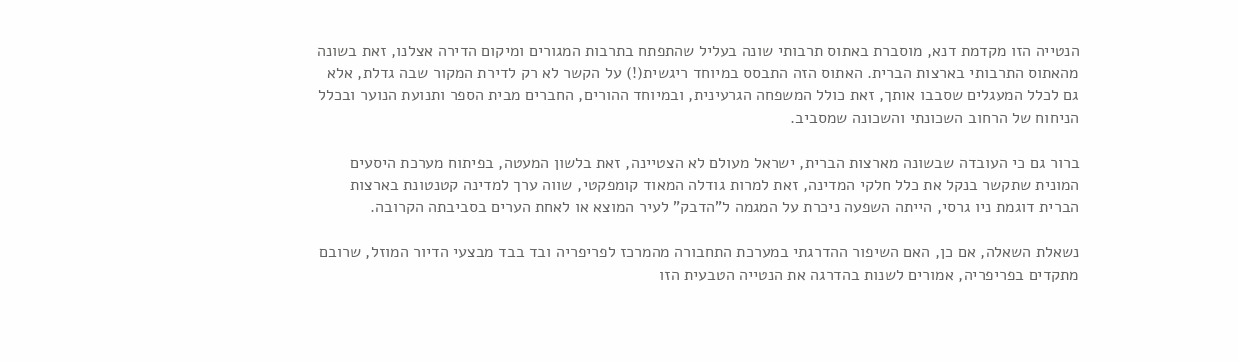הנטייה הזו מקדמת דנא, מוסברת באתוס תרבותי שונה בעליל שהתפתח בתרבות המגורים ומיקום הדירה אצלנו, זאת בשונה מהאתוס התרבותי בארצות הברית. האתוס הזה התבסס במיוחד ריגשית(!) על הקשר לא רק לדירת המקור שבה גדלת, אלא גם לכלל המעגלים שסבבו אותך, זאת כולל המשפחה הגרעינית, ובמיוחד ההורים, החברים מבית הספר ותנועת הנוער ובכלל הניחוח של הרחוב השכונתי והשכונה שמסביב.

ברור גם כי העובדה שבשונה מארצות הברית, ישראל מעולם לא הצטיינה, זאת בלשון המעטה, בפיתוח מערכת היסעים המונית שתקשר בנקל את כלל חלקי המדינה, זאת למרות גודלה המאוד קומפקטי, שווה ערך למדינה קטנטונת בארצות הברית דוגמת ניו גרסי, הייתה השפעה ניכרת על המגמה ל"הדבק" לעיר המוצא או לאחת הערים בסביבתה הקרובה.

נשאלת השאלה, אם כן, האם השיפור ההדרגתי במערכת התחבורה מהמרכז לפריפריה ובד בבד מבצעי הדיור המוזל, שרובם מתקדים בפריפריה, אמורים לשנות בהדרגה את הנטייה הטבעית הזו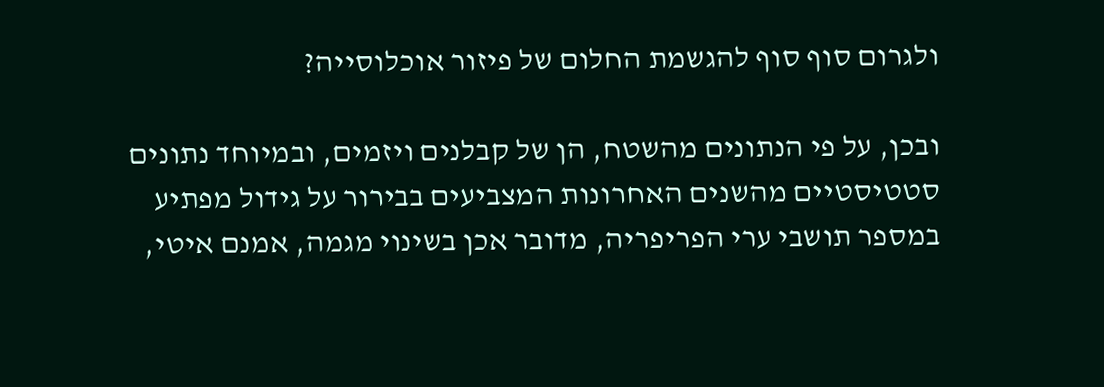ולגרום סוף סוף להגשמת החלום של פיזור אוכלוסייה?

ובכן, על פי הנתונים מהשטח, הן של קבלנים ויזמים, ובמיוחד נתונים סטטיסטיים מהשנים האחרונות המצביעים בבירור על גידול מפתיע במספר תושבי ערי הפריפריה, מדובר אכן בשינוי מגמה, אמנם איטי,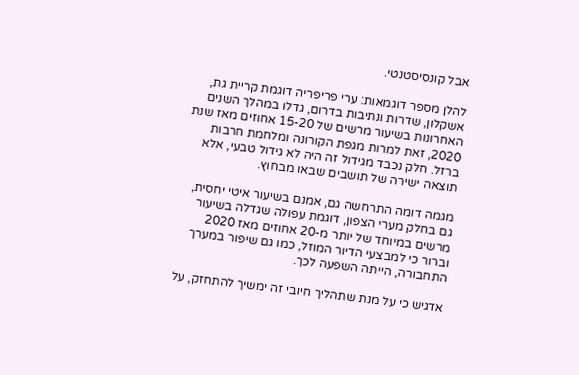אבל קונסיסטנטי.

להלן מספר דוגמאות: ערי פריפריה דוגמת קריית גת, אשקלון, שדרות ונתיבות בדרום, גדלו במהלך השנים האחרונות בשיעור מרשים של 15-20 אחוזים מאז שנת 2020, זאת למרות מגפת הקורונה ומלחמת חרבות ברזל. חלק נכבד מגידול זה היה לא גידול טבעי, אלא תוצאה ישירה של תושבים שבאו מבחוץ.

מגמה דומה התרחשה גם, אמנם בשיעור איטי יחסית, גם בחלק מערי הצפון, דוגמת עפולה שגדלה בשיעור מרשים במיוחד של יותר מ-20 אחוזים מאז 2020 וברור כי למבצעי הדיור המוזל, כמו גם שיפור במערך התחבורה, הייתה השפעה לכך.

אדגיש כי על מנת שתהליך חיובי זה ימשיך להתחזק, על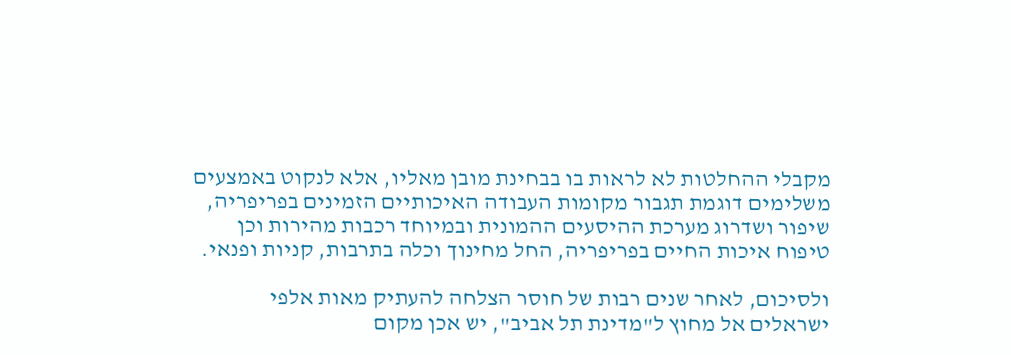מקבלי ההחלטות לא לראות בו בבחינת מובן מאליו, אלא לנקוט באמצעים משלימים דוגמת תגבור מקומות העבודה האיכותיים הזמינים בפריפריה, שיפור ושדרוג מערכת ההיסעים ההמונית ובמיוחד רכבות מהירות וכן טיפוח איכות החיים בפריפריה, החל מחינוך וכלה בתרבות, קניות ופנאי.

ולסיכום, לאחר שנים רבות של חוסר הצלחה להעתיק מאות אלפי ישראלים אל מחוץ ל"מדינת תל אביב", יש אכן מקום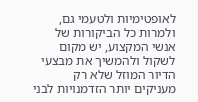לאופטימיות ולטעמי גם, ולמרות כל הביקורות של אנשי המקצוע, יש מקום לשקול ולהמשיך את מבצעי הדיור המוזל שלא רק מעניקים יותר הזדמנויות לבני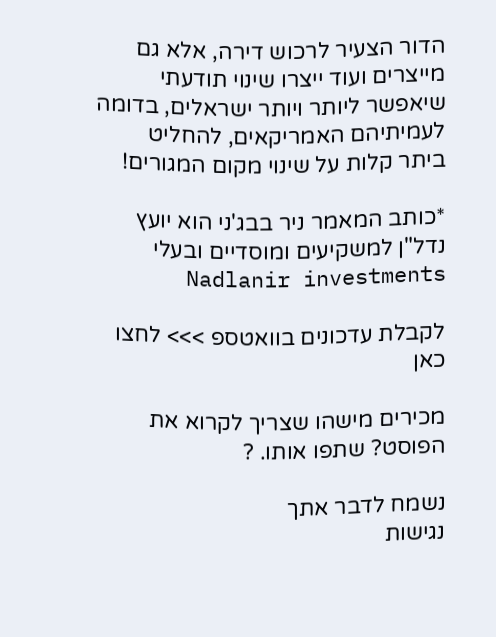הדור הצעיר לרכוש דירה, אלא גם מייצרים ועוד ייצרו שינוי תודעתי שיאפשר ליותר ויותר ישראלים, בדומה לעמיתיהם האמריקאים, להחליט ביתר קלות על שינוי מקום המגורים!

*כותב המאמר ניר בבג'ני הוא יועץ נדל"ן למשקיעים ומוסדיים ובעלי Nadlanir investments

לקבלת עדכונים בוואטספ >>> לחצו כאן

מכירים מישהו שצריך לקרוא את הפוסט? שתפו אותו. ?

נשמח לדבר אתך
נגישות